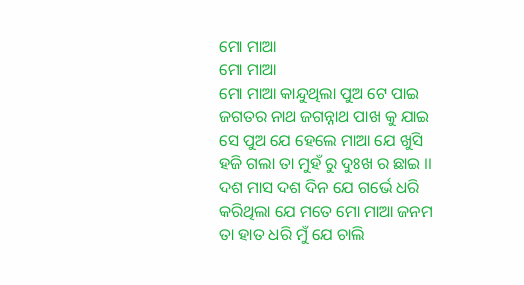ମୋ ମାଆ
ମୋ ମାଆ
ମୋ ମାଆ କାନ୍ଦୁଥିଲା ପୁଅ ଟେ ପାଇ
ଜଗତର ନାଥ ଜଗନ୍ନାଥ ପାଖ କୁ ଯାଇ
ସେ ପୁଅ ଯେ ହେଲେ ମାଆ ଯେ ଖୁସି
ହଜି ଗଲା ତା ମୁହଁ ରୁ ଦୁଃଖ ର ଛାଇ ।।
ଦଶ ମାସ ଦଶ ଦିନ ଯେ ଗର୍ଭେ ଧରି
କରିଥିଲା ଯେ ମତେ ମୋ ମାଆ ଜନମ
ତା ହାତ ଧରି ମୁଁ ଯେ ଚାଲି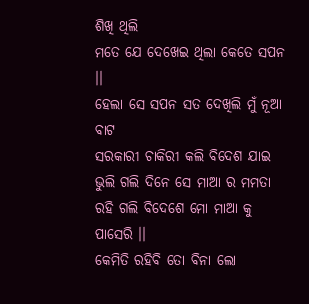ଶିଖି ଥିଲି
ମତେ ଯେ ଦେଖେଇ ଥିଲା କେତେ ସପନ ।।
ହେଲା ସେ ସପନ ସତ ଦେଖିଲି ମୁଁ ନୂଆ ବାଟ
ସରକାରୀ ଚାକିରୀ କଲି ବିଦେଶ ଯାଇ
ଭୁଲି ଗଲି ଦିନେ ସେ ମାଆ ର ମମତା
ରହି ଗଲି ବିଦେଶେ ମୋ ମାଆ କୁ ପାସେରି ।।
କେମିତି ରହିବି ତୋ ବିନା ଲୋ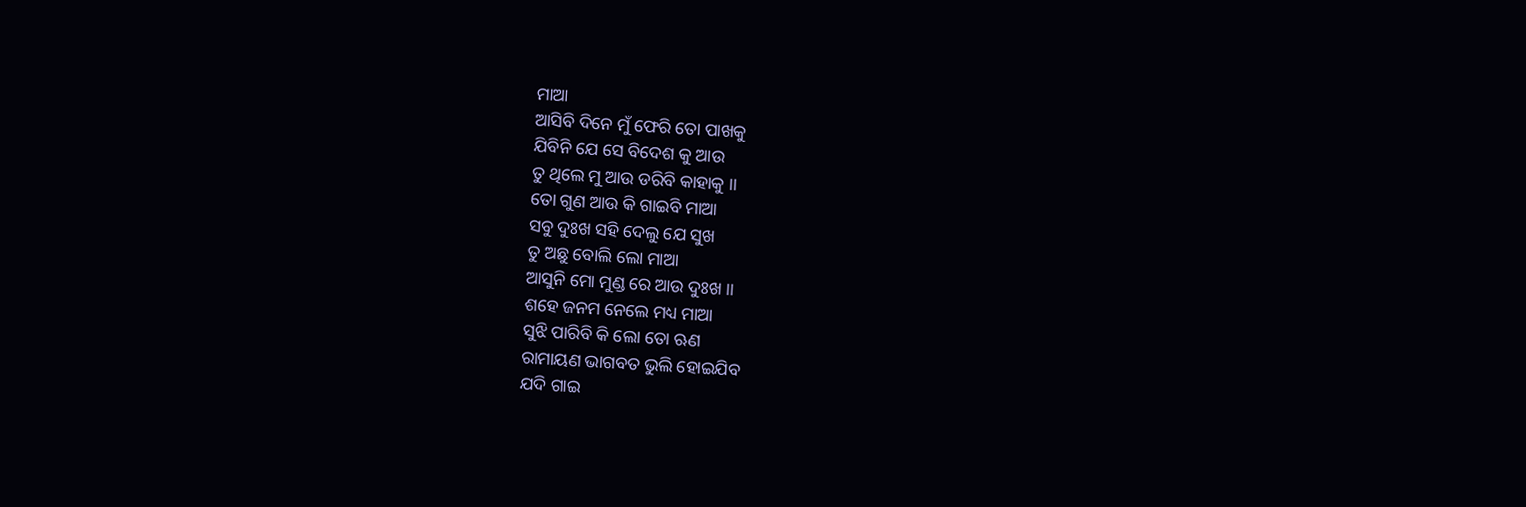ମାଆ
ଆସିବି ଦିନେ ମୁଁ ଫେରି ତୋ ପାଖକୁ
ଯିବିନି ଯେ ସେ ବିଦେଶ କୁ ଆଉ
ତୁ ଥିଲେ ମୁ ଆଉ ଡରିବି କାହାକୁ ।।
ତୋ ଗୁଣ ଆଉ କି ଗାଇବି ମାଆ
ସବୁ ଦୁଃଖ ସହି ଦେଲୁ ଯେ ସୁଖ
ତୁ ଅଛୁ ବୋଲି ଲୋ ମାଆ
ଆସୁନି ମୋ ମୁଣ୍ଡ ରେ ଆଉ ଦୁଃଖ ।।
ଶହେ ଜନମ ନେଲେ ମଧ୍ୟ ମାଆ
ସୁଝି ପାରିବି କି ଲୋ ତୋ ଋଣ
ରାମାୟଣ ଭାଗବତ ଭୁଲି ହୋଇଯିବ
ଯଦି ଗାଇ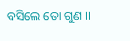ବସିଲେ ତୋ ଗୁଣ ।।